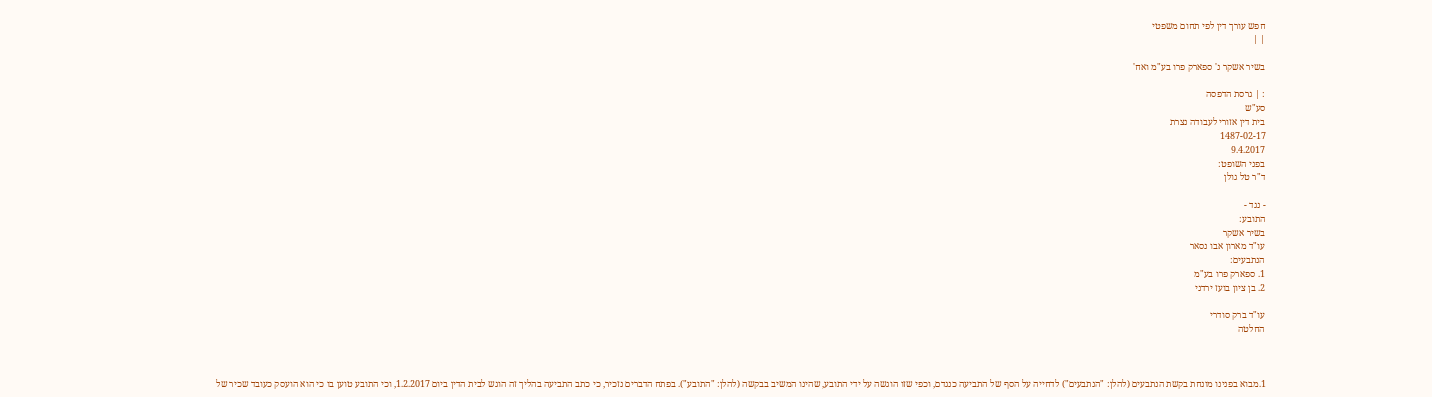חפש עורך דין לפי תחום משפטי
| |

בשיר אשקר נ' ספארק פרו בע"מ ואח'

: | גרסת הדפסה
סע"ש
בית דין אזורי לעבודה נצרת
1487-02-17
9.4.2017
בפני השופט:
ד"ר טל גולן

- נגד -
התובע:
בשיר אשקר
עו"ד מארון אבו נסאר
הנתבעים:
1. ספארק פרו בע"מ
2. בן ציון בועז ירדני

עו"ד ברק סודרי
החלטה



1.מבוא בפנינו מונחת בקשת הנתבעים (להלן: "הנתבעים") לדחייה על הסף של התביעה כנגדם, וכפי שזו הוגשה על ידי התובע, שהינו המשיב בבקשה (להלן: "התובע"). בפתח הדברים נזכיר, כי כתב התביעה בהליך זה הוגש לבית הדין ביום 1.2.2017, וכי התובע טוען בו כי הוא הועסק כעובד שכיר של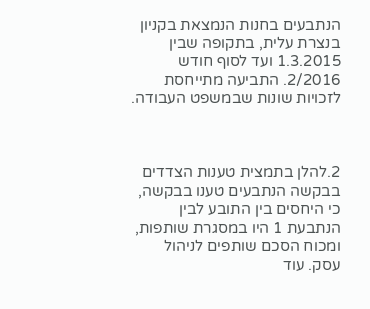הנתבעים בחנות הנמצאת בקניון בנצרת עלית, בתקופה שבין 1.3.2015 ועד לסוף חודש 2/2016. התביעה מתייחסת לזכויות שונות שבמשפט העבודה.



2.להלן בתמצית טענות הצדדים בבקשה הנתבעים טענו בבקשה, כי היחסים בין התובע לבין הנתבעת 1 היו במסגרת שותפות, ומכוח הסכם שותפים לניהול עסק. עוד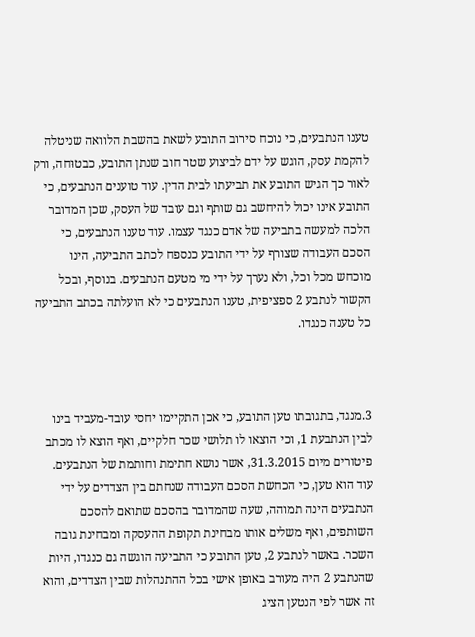טענו הנתבעים, כי נוכח סירוב התובע לשאת בהשבת הלוואה שניטלה להקמת עסק, הוגש על ידם לביצוע שטר חוב שנתן התובע, כבטוּחה, ורק לאור כך הגיש התובע את תביעתו לבית הדין. עוד טוענים הנתבעים, כי התובע אינו יכול להיחשב גם שותף וגם עובד של העסק, שכן המדובר הלכה למעשה בתביעה של אדם כנגד עצמו. עוד טענו הנתבעים, כי הסכם העבודה שצורף על ידי התובע כנספח לכתב התביעה, הינו מוכחש מכל וכל, ולא נערך על ידי מי מטעם הנתבעים. בנוסף, ובכל הקשור לנתבע 2 ספציפית, טענו הנתבעים כי לא הועלתה בכתב התביעה כל טענה כנגדו.



3.מנגד, בתגובתו טען התובע, כי אכן התקיימו יחסי עובד-מעביד בינו לבין הנתבעת 1, וכי הוצאו לו תלושי שכר חלקיים, ואף הוצא לו מכתב פיטורים מיום 31.3.2015, אשר נושא חתימת וחותמת של הנתבעים. עוד הוא טען, כי הכחשת הסכם העבודה שנחתם בין הצדדים על ידי הנתבעים הינה תמוהה, שעה שהמדובר בהסכם שתואם להסכם השותפים, ואף משלים אותו מבחינת תקופת ההעסקה ומבחינת גובה השכר. באשר לנתבע 2, טען התובע כי התביעה הוגשה גם כנגדו, היות שהנתבע 2 היה מעורב באופן אישי בכל ההתנהלות שבין הצדדים, והוא זה אשר לפי הנטען הציג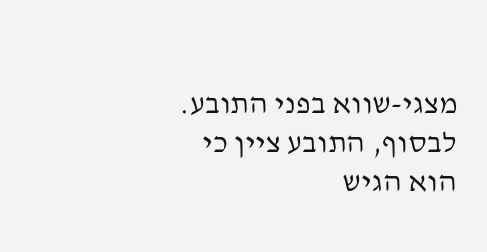מצגי-שווא בפני התובע. לבסוף, התובע ציין כי הוא הגיש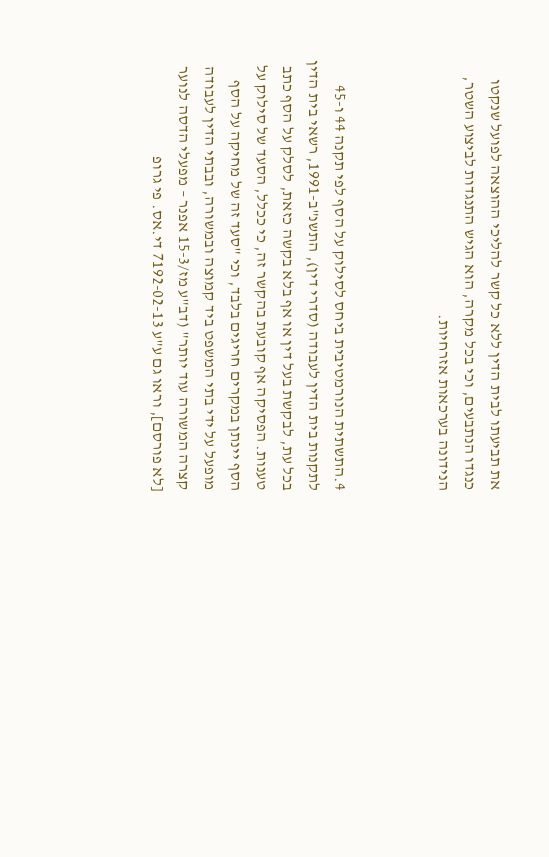את תביעתו לבית הדין ללא כל קשר להליכי ההוצאה לפועל שנקטו כנגדו הנתבעים, וכי בכל מקרה, הוא הגיש התנגדות לביצוע השטר, הנידונה בערכאות אזרחיות.



4.התשתית הנורמטיבית ביחס לסילוק על הסף לפי תקנה 44 ו-45 לתקנות בית הדין לעבודה (סדרי דין), התשנ"ב-1991, רשאי בית הדין בכל עת, לבקשת בעל דין או אף בלא בקשה כזאת, לסלק על הסף כתב טענות. הפסיקה אף קובעת בהקשר זה, כי ככלל, הסעד של סילוק על הסף יינתן במקרים חריגים בלבד, וכי "סעד זה של מחיקה על הסף מופעל על ידי בתי המשפט ביד קמוצה ובמשורה, ובבתי הדין לעבודה קצרה המשורה עוד יותר" (דב"ע מז/15-3 אפנר – מפעלי הדסה לנוער [לא פורסם], וראו גם ע"ע 7192-02-13 די.אס. פי גרופ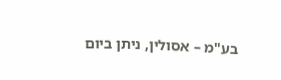בע"מ – אסולין, ניתן ביום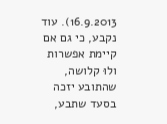16.9.2013). עוד נקבע, כי גם אם קיימת אפשרות ולוּ קלושה, שהתובע יזכה בסעד שתבע,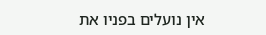אין נועלים בפניו את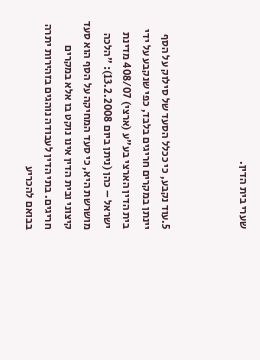שערי בית הדין.



5.עוד נקבע, כי ככלל הסעד של סילוק על הסף יינתן במקרים חריגים בלבד, כפי שנקבע על ידי בית הדין הארצי בע"ע (ארצי) 408/07 מדינת ישראל – כהן (ניתן ביום 13.2.2008): "הלכה מושרשת היא, כי סעד המחיקה על הסף הוא סעד קיצוני ובית הדין אינו נוקט בו אלא במקרים חריגים. בתי הדין לעבודה נוהגים בזהירות יתרה בבואם להכריע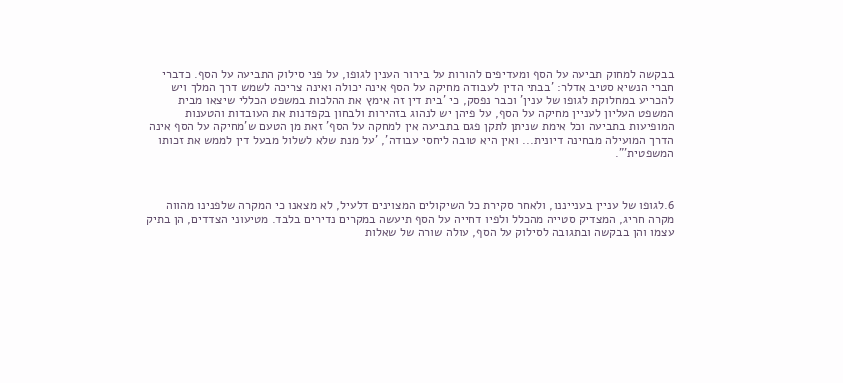בבקשה למחוק תביעה על הסף ומעדיפים להורות על בירור הענין לגופו, על פני סילוק התביעה על הסף. כדברי חברי הנשיא סטיב אדלר: 'בבתי הדין לעבודה מחיקה על הסף אינה יכולה ואינה צריכה לשמש דרך המלך ויש להכריע במחלוקת לגופו של ענין' וכבר נפסק, כי 'בית דין זה אימץ את ההלכות במשפט הכללי שיצאו מבית המשפט העליון לעניין מחיקה על הסף, על פיהן יש לנהוג בזהירות ולבחון בקפדנות את העובדות והטענות המופיעות בתביעה וכל אימת שניתן לתקן פגם בתביעה אין למחקה על הסף' זאת מן הטעם ש'מחיקה על הסף אינה הדרך המועילה מבחינה דיונית... ואין היא טובה ליחסי עבודה', 'על מנת שלא לשלול מבעל דין לממש את זכותו המשפטית'".



6.לגופו של עניין בענייננו, ולאחר סקירת כל השיקולים המצוינים דלעיל, לא מצאנו כי המקרה שלפנינו מהווה מקרה חריג, המצדיק סטייה מהכלל ולפיו דחייה על הסף תיעשה במקרים נדירים בלבד. מטיעוני הצדדים, הן בתיק עצמו והן בבקשה ובתגובה לסילוק על הסף, עולה שורה של שאלות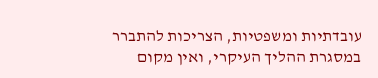עובדתיות ומשפטיות, הצריכות להתברר במסגרת ההליך העיקרי, ואין מקום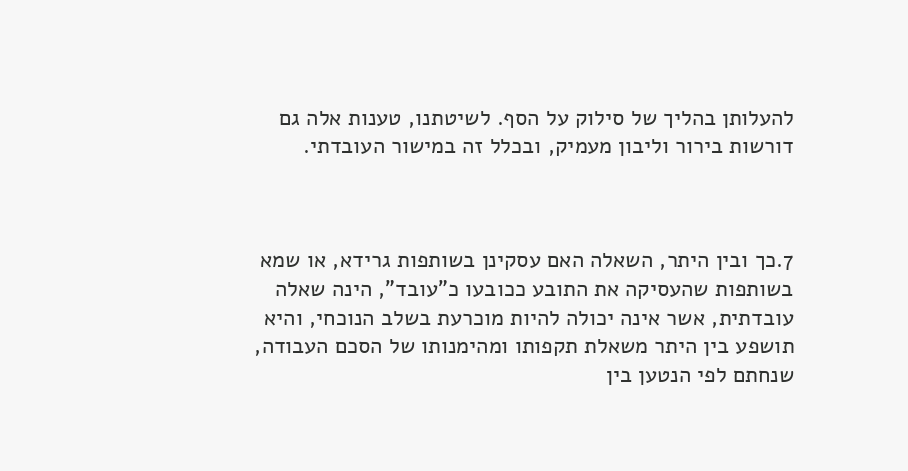להעלותן בהליך של סילוק על הסף. לשיטתנו, טענות אלה גם דורשות בירור וליבון מעמיק, ובכלל זה במישור העובדתי.



7.כך ובין היתר, השאלה האם עסקינן בשותפות גרידא, או שמא בשותפות שהעסיקה את התובע ככובעו כ"עובד", הינה שאלה עובדתית, אשר אינה יכולה להיות מוכרעת בשלב הנוכחי, והיא תושפע בין היתר משאלת תקפותו ומהימנותו של הסכם העבודה, שנחתם לפי הנטען בין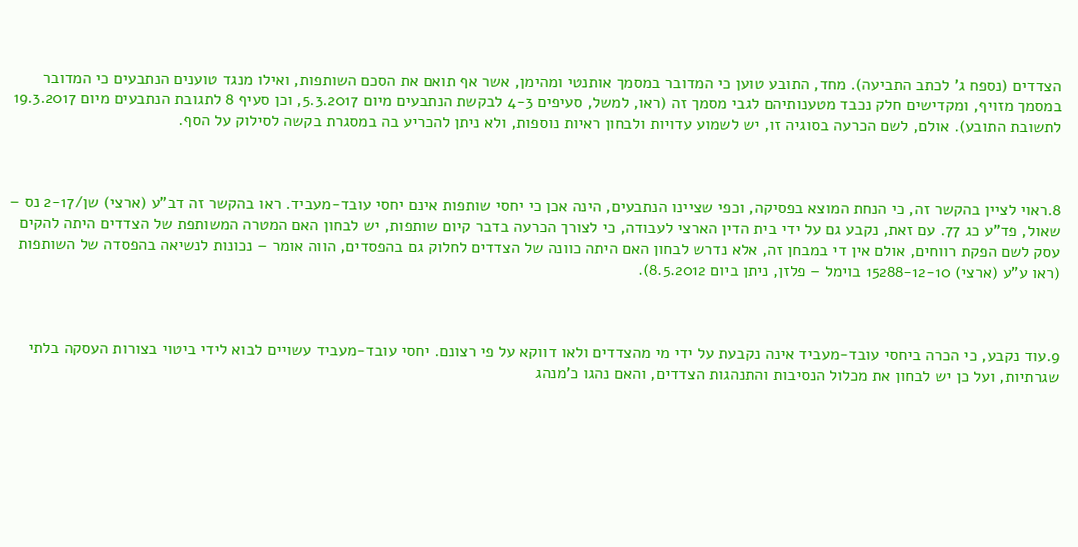הצדדים (נספח ג' לכתב התביעה). מחד, התובע טוען כי המדובר במסמך אותנטי ומהימן, אשר אף תואם את הסכם השותפות, ואילו מנגד טוענים הנתבעים כי המדובר במסמך מזויף, ומקדישים חלק נכבד מטענותיהם לגבי מסמך זה (ראו, למשל, סעיפים 4-3 לבקשת הנתבעים מיום 5.3.2017, וכן סעיף 8 לתגובת הנתבעים מיום 19.3.2017 לתשובת התובע). אולם, לשם הכרעה בסוגיה זו, יש לשמוע עדויות ולבחון ראיות נוספות, ולא ניתן להכריע בה במסגרת בקשה לסילוק על הסף.



8.ראוי לציין בהקשר זה, כי הנחת המוצא בפסיקה, וכפי שציינו הנתבעים, הינה אכן כי יחסי שותפות אינם יחסי עובד-מעביד. ראו בהקשר זה דב"ע (ארצי) שן/2-17 נס – שאול, פד"ע כג 77. עם זאת, נקבע גם על ידי בית הדין הארצי לעבודה, כי לצורך הכרעה בדבר קיום שותפות, יש לבחון האם המטרה המשותפת של הצדדים היתה להקים עסק לשם הפקת רווחים, אולם אין די במבחן זה, אלא נדרש לבחון האם היתה כוונה של הצדדים לחלוק גם בהפסדים, הווה אומר – נכונות לנשיאה בהפסדה של השותפות (ראו ע"ע (ארצי) 15288-12-10 בוימל – פלזן, ניתן ביום 8.5.2012).



9.עוד נקבע, כי הכרה ביחסי עובד-מעביד אינה נקבעת על ידי מי מהצדדים ולאו דווקא על פי רצונם. יחסי עובד-מעביד עשויים לבוא לידי ביטוי בצורות העסקה בלתי שגרתיות, ועל כן יש לבחון את מכלול הנסיבות והתנהגות הצדדים, והאם נהגו כ'מנהג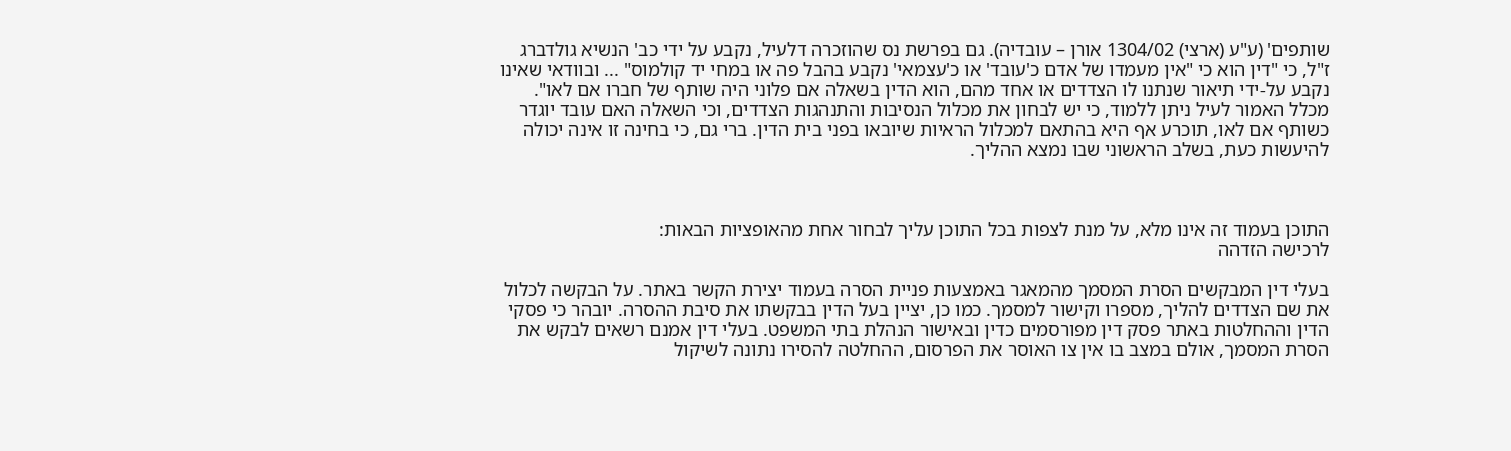שותפים' (ע"ע (ארצי) 1304/02 אורן – עובדיה). גם בפרשת נס שהוזכרה דלעיל, נקבע על ידי כב' הנשיא גולדברג ז"ל, כי "דין הוא כי "אין מעמדו של אדם כ'עובד' או כ'עצמאי' נקבע בהבל פה או במחי יד קולמוס" ... ובוודאי שאינו נקבע על-ידי תיאור שנתנו לו הצדדים או אחד מהם, הוא הדין בשאלה אם פלוני היה שותף של חברו אם לאו". מכלל האמור לעיל ניתן ללמוד, כי יש לבחון את מכלול הנסיבות והתנהגות הצדדים, וכי השאלה האם עובד יוגדר כשותף אם לאו, תוכרע אף היא בהתאם למכלול הראיות שיובאו בפני בית הדין. ברי גם, כי בחינה זו אינה יכולה להיעשות כעת, בשלב הראשוני שבו נמצא ההליך.



התוכן בעמוד זה אינו מלא, על מנת לצפות בכל התוכן עליך לבחור אחת מהאופציות הבאות:
לרכישה הזדהה

בעלי דין המבקשים הסרת המסמך מהמאגר באמצעות פניית הסרה בעמוד יצירת הקשר באתר. על הבקשה לכלול את שם הצדדים להליך, מספרו וקישור למסמך. כמו כן, יציין בעל הדין בבקשתו את סיבת ההסרה. יובהר כי פסקי הדין וההחלטות באתר פסק דין מפורסמים כדין ובאישור הנהלת בתי המשפט. בעלי דין אמנם רשאים לבקש את הסרת המסמך, אולם במצב בו אין צו האוסר את הפרסום, ההחלטה להסירו נתונה לשיקול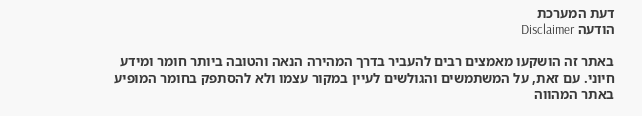דעת המערכת
הודעה Disclaimer

באתר זה הושקעו מאמצים רבים להעביר בדרך המהירה הנאה והטובה ביותר חומר ומידע חיוני. עם זאת, על המשתמשים והגולשים לעיין במקור עצמו ולא להסתפק בחומר המופיע באתר המהווה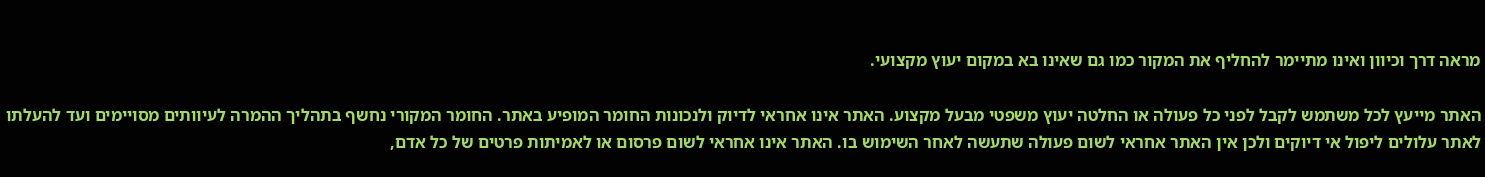מראה דרך וכיוון ואינו מתיימר להחליף את המקור כמו גם שאינו בא במקום יעוץ מקצועי.

האתר מייעץ לכל משתמש לקבל לפני כל פעולה או החלטה יעוץ משפטי מבעל מקצוע. האתר אינו אחראי לדיוק ולנכונות החומר המופיע באתר. החומר המקורי נחשף בתהליך ההמרה לעיוותים מסויימים ועד להעלתו לאתר עלולים ליפול אי דיוקים ולכן אין האתר אחראי לשום פעולה שתעשה לאחר השימוש בו. האתר אינו אחראי לשום פרסום או לאמיתות פרטים של כל אדם,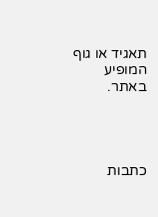תאגיד או גוף המופיע באתר.




כתבות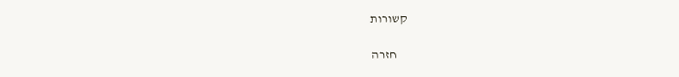קשורות

    חזרה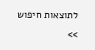לתוצאות חיפוש >>